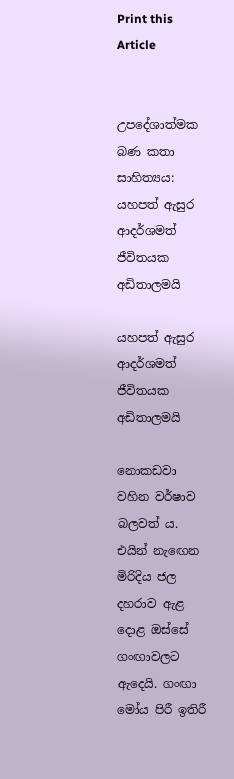Print this Article


උපදේශාත්මක බණ කතා සාහිත්‍යය: යහපත් ඇසුර ආදර්ශමත් ජීවිතයක අඩිතාලමයි

යහපත් ඇසුර ආදර්ශමත් ජීවිතයක අඩිතාලමයි

නොකඩවා වහින වර්ෂාව බලවත් ය. එයින් නැඟෙන මිරිදිය ජල දහරාව ඇළ දොළ ඔස්සේ ගංඟාවලට ඇදෙයි. ගංඟා මෝය පිරී ඉතිරී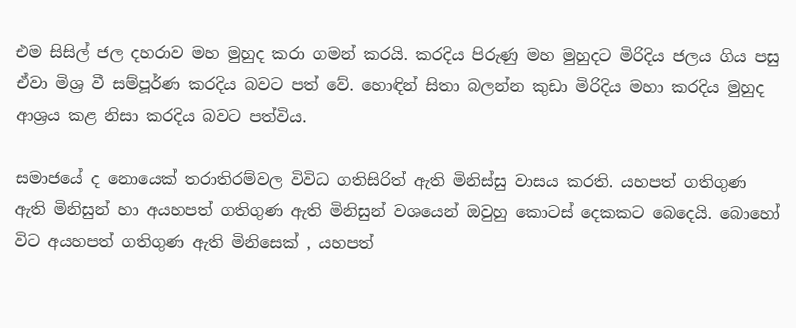එම සිසිල් ජල දහරාව මහ මුහුද කරා ගමන් කරයි. කරදිය පිරුණු මහ මුහුදට මිරිදිය ජලය ගිය පසු ඒවා මිශ්‍ර වී සම්පූර්ණ කරදිය බවට පත් වේ. හොඳින් සිතා බලන්න කුඩා මිරිදිය මහා කරදිය මුහුද ආශ්‍රය කළ නිසා කරදිය බවට පත්විය.

සමාජයේ ද නොයෙක් තරාතිරම්වල විවිධ ගතිසිරිත් ඇති මිනිස්සු වාසය කරති. යහපත් ගතිගුණ ඇති මිනිසුන් හා අයහපත් ගතිගුණ ඇති මිනිසුන් වශයෙන් ඔවුහු කොටස් දෙකකට බෙදෙයි. බොහෝ විට අයහපත් ගතිගුණ ඇති මිනිසෙක් , යහපත්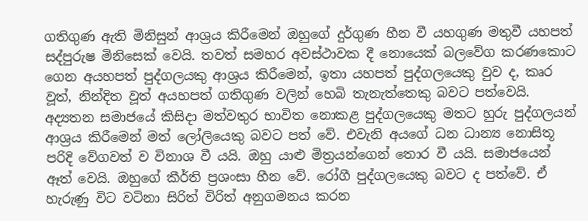ගතිගුණ ඇති මිනිසුන් ආශ්‍රය කිරීමෙන් ඔහුගේ දුර්ගුණ හීන වී යහගුණ මතුවී යහපත් සද්පුරුෂ මිනිසෙක් වෙයි. තවත් සමහර අවස්ථාවක දී නොයෙක් බලවේග කරණකොට ගෙන අයහපත් පුද්ගලයකු ආශ්‍රය කිරීමෙන්, ඉතා යහපත් පුද්ගලයෙකු වුව ද, කෘර වූත්, නින්දිත වූත් අයහපත් ගතිගුණ වලින් හෙබි තැනැත්තෙකු බවට පත්වෙයි. අද්‍යතන සමාජයේ කිසිදා මත්වතුර භාවිත නොකළ පුද්ගලයෙකු මතට හුරු පුද්ගලයන් ආශ්‍රය කිරීමෙන් මත් ලෝලියෙකු බවට පත් වේ. එවැනි අයගේ ධන ධාන්‍ය නොසිතූ පරිදි වේගවත් ව විනාශ වී යයි. ඔහු යාළු මිත්‍රයන්ගෙන් තොර වී යයි. සමාජයෙන් ඈත් වෙයි. ඔහුගේ කීර්ති ප්‍රශංසා හීන වේ. රෝගී පුද්ගලයෙකු බවට ද පත්වේ. ඒ හැරුණු විට වටිනා සිරිත් විරිත් අනුගමනය කරන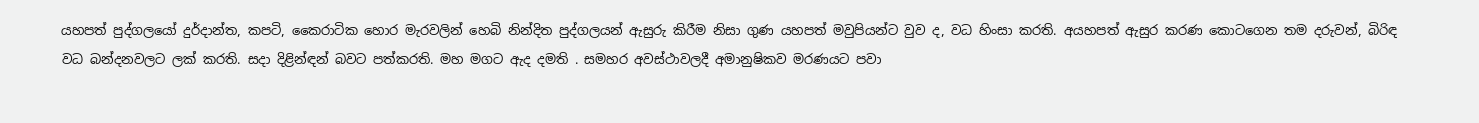යහපත් පුද්ගලයෝ දුර්දාන්ත, කපටි, කෛරාටික හොර මැරවලින් හෙබි නින්දිත පුද්ගලයන් ඇසුරු කිරීම නිසා ගුණ යහපත් මවුපියන්ට වුව ද, වධ හිංසා කරති. අයහපත් ඇසුර කරණ කොටගෙන තම දරුවන්, බිරිඳ වධ බන්දනවලට ලක් කරති. සදා දිළින්ඳන් බවට පත්කරති. මහ මගට ඇද දමති . සමහර අවස්ථාවලදී අමානුෂිකව මරණයට පවා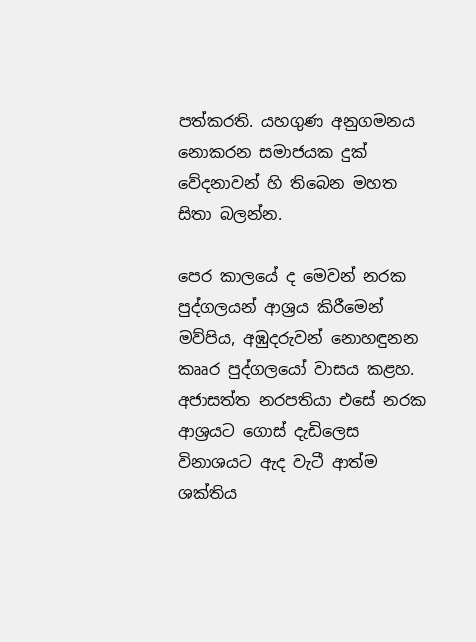පත්කරති. යහගුණ අනුගමනය නොකරන සමාජයක දුක් වේදනාවන් හි තිබෙන මහත සිතා බලන්න.

පෙර කාලයේ ද මෙවන් නරක පුද්ගලයන් ආශ්‍රය කිරීමෙන් මව්පිය, අඹුදරුවන් නොහඳුනන කෲර පුද්ගලයෝ වාසය කළහ. අජාසත්ත නරපතියා එසේ නරක ආශ්‍රයට ගොස් දැඩිලෙස විනාශයට ඇද වැටී ආත්ම ශක්තිය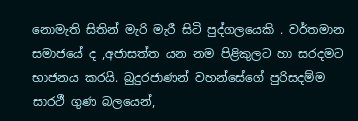නොමැති සිතින් මැරි මැරී සිටි පුද්ගලයෙකි . වර්තමාන සමාජයේ ද ,අජාසත්ත යන නම පිළිකුලට හා සරදමට භාජනය කරයි. බුදුරජාණන් වහන්සේගේ පුරිසදම්ම සාරථී ගුණ බලයෙන්,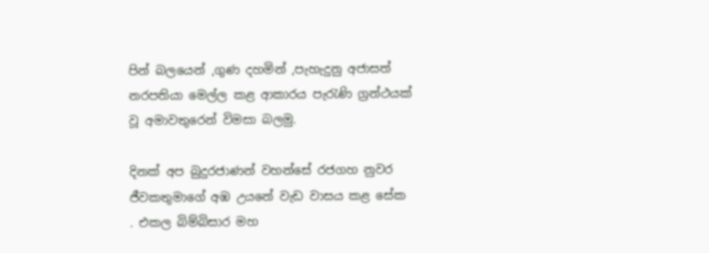පින් බලයෙන් ,ගුණ දහමින් ,පැහැදුනු අජාසත් නරපතියා මෙල්ල කළ ආකාරය පැරැණි ග්‍රන්ථයක් වූ අමාවතුරෙන් විමසා බලමු.

දිනක් අප බුදුරජාණන් වහන්සේ රජගහ නුවර ජීවකතුමාගේ අඹ උයනේ වැඩ වාසය කළ සේක . එකල බිම්බිසාර මහ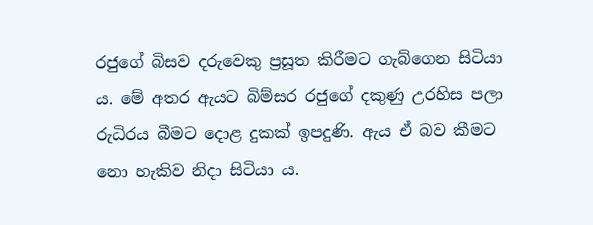රජුගේ බිසව දරුවෙකු ප්‍රසූත කිරීමට ගැබ්ගෙන සිටියා ය. මේ අතර ඇයට බිම්සර රජුගේ දකුණු උරහිස පලා රුධිරය බීමට දොළ දුකක් ඉපදුණි. ඇය ඒ බව කීමට නො හැකිව නිදා සිටියා ය.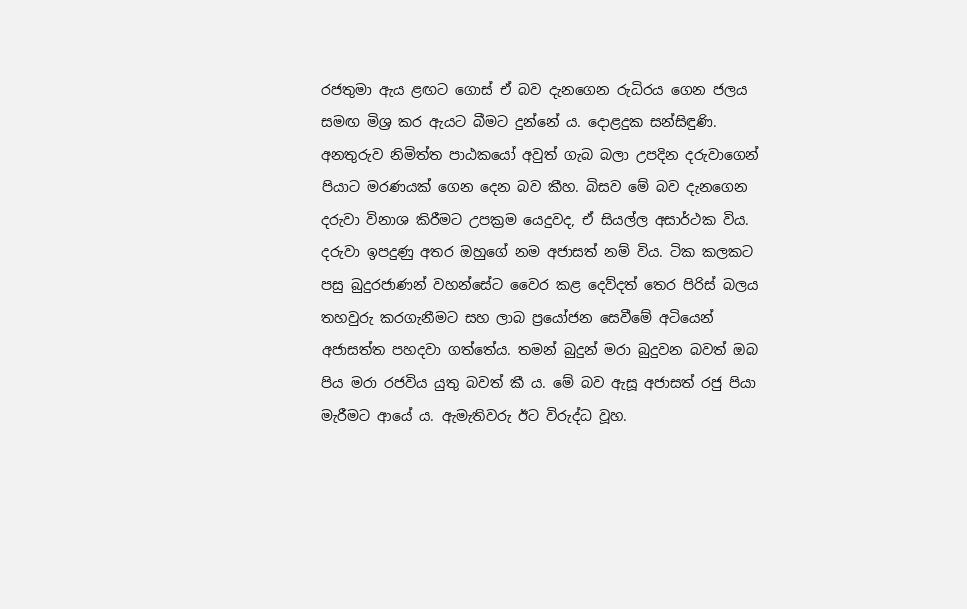රජතුමා ඇය ළඟට ගොස් ඒ බව දැනගෙන රුධිරය ගෙන ජලය සමඟ මිශ්‍ර කර ඇයට බීමට දුන්නේ ය. දොළදුක සන්සිඳුණි. අනතුරුව නිමිත්ත පාඨකයෝ අවුත් ගැබ බලා උපදින දරුවාගෙන් පියාට මරණයක් ගෙන දෙන බව කීහ. බිසව මේ බව දැනගෙන දරුවා විනාශ කිරීමට උපක්‍රම යෙදුවද, ඒ සියල්ල අසාර්ථක විය. දරුවා ඉපදුණු අතර ඔහුගේ නම අජාසත් නම් විය. ටික කලකට පසු බුදුරජාණන් වහන්සේට වෛර කළ දෙව්දත් තෙර පිරිස් බලය තහවුරු කරගැනීමට සහ ලාබ ප්‍රයෝජන සෙවීමේ අටියෙන් අජාසත්ත පහදවා ගත්තේය. තමන් බුදුන් මරා බුදුවන බවත් ඔබ පිය මරා රජවිය යුතු බවත් කී ය. මේ බව ඇසූ අජාසත් රජු පියා මැරීමට ආයේ ය. ඇමැතිවරු ඊට විරුද්ධ වූහ.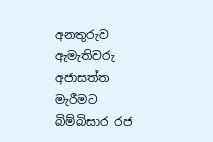අනතුරුව ඇමැතිවරු අජාසත්ත මැරීමට බිම්බිසාර රජ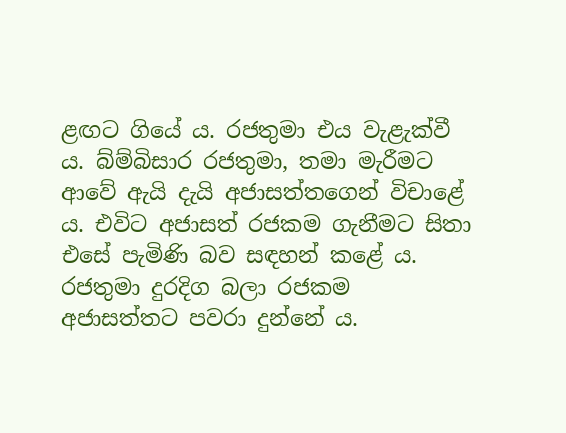ළඟට ගියේ ය. රජතුමා එය වැළැක්වී ය. බ්ම්බිසාර රජතුමා, තමා මැරීමට ආවේ ඇයි දැයි අජාසත්තගෙන් විචාළේ ය. එවිට අජාසත් රජකම ගැනීමට සිතා එසේ පැමිණි බව සඳහන් කළේ ය. රජතුමා දුරදිග බලා රජකම අජාසත්තට පවරා දුන්නේ ය.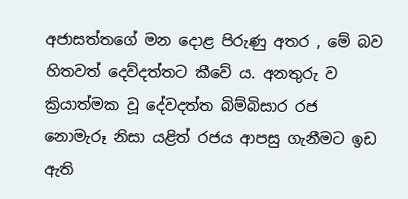අජාසත්තගේ මන දොළ පිරුණු අතර , මේ බව හිතවත් දෙව්දත්තට කීවේ ය. අනතුරු ව ක්‍රියාත්මක වූ දේවදත්ත බිම්බිසාර රජ නොමැරූ නිසා යළිත් රජය ආපසු ගැනීමට ඉඩ ඇති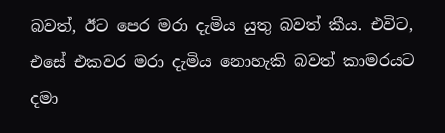බවත්, ඊට පෙර මරා දැමිය යුතු බවත් කීය. එවිට, එසේ එකවර මරා දැමිය නොහැකි බවත් කාමරයට දමා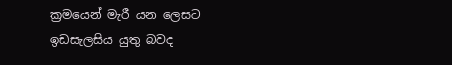ක්‍රමයෙන් මැරී යන ලෙසට ඉඩසැලසිය යුතු බවද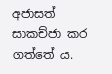අජාසත් සාකච්ජා කර ගත්තේ ය.